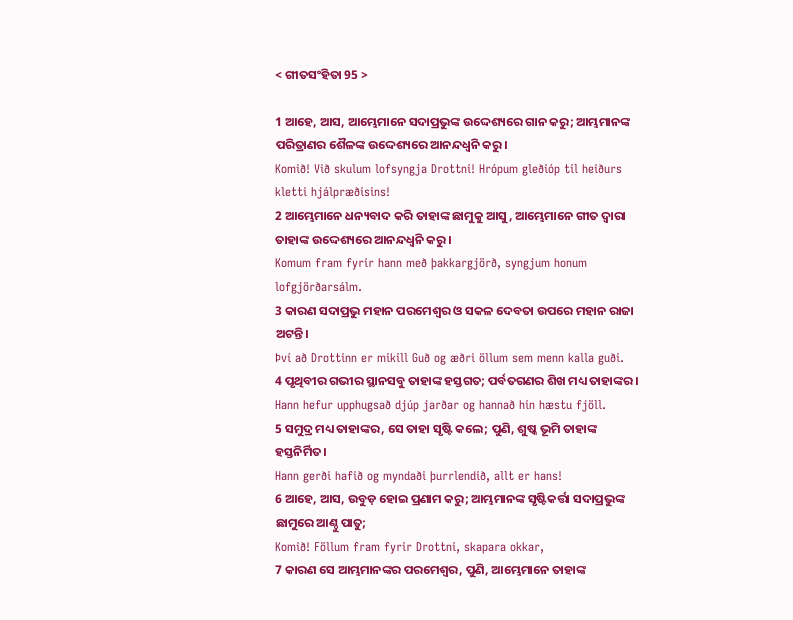< ଗୀତସଂହିତା 95 >

1 ଆହେ, ଆସ, ଆମ୍ଭେମାନେ ସଦାପ୍ରଭୁଙ୍କ ଉଦ୍ଦେଶ୍ୟରେ ଗାନ କରୁ; ଆମ୍ଭମାନଙ୍କ ପରିତ୍ରାଣର ଶୈଳଙ୍କ ଉଦ୍ଦେଶ୍ୟରେ ଆନନ୍ଦଧ୍ୱନି କରୁ।
Komið! Við skulum lofsyngja Drottni! Hrópum gleðióp til heiðurs kletti hjálpræðisins!
2 ଆମ୍ଭେମାନେ ଧନ୍ୟବାଦ କରି ତାହାଙ୍କ ଛାମୁକୁ ଆସୁ, ଆମ୍ଭେମାନେ ଗୀତ ଦ୍ୱାରା ତାହାଙ୍କ ଉଦ୍ଦେଶ୍ୟରେ ଆନନ୍ଦଧ୍ୱନି କରୁ।
Komum fram fyrir hann með þakkargjörð, syngjum honum lofgjörðarsálm.
3 କାରଣ ସଦାପ୍ରଭୁ ମହାନ ପରମେଶ୍ୱର ଓ ସକଳ ଦେବତା ଉପରେ ମହାନ ରାଜା ଅଟନ୍ତି।
Því að Drottinn er mikill Guð og æðri öllum sem menn kalla guði.
4 ପୃଥିବୀର ଗଭୀର ସ୍ଥାନସବୁ ତାହାଙ୍କ ହସ୍ତଗତ; ପର୍ବତଗଣର ଶିଖ ମଧ୍ୟ ତାହାଙ୍କର।
Hann hefur upphugsað djúp jarðar og hannað hin hæstu fjöll.
5 ସମୁଦ୍ର ମଧ୍ୟ ତାହାଙ୍କର, ସେ ତାହା ସୃଷ୍ଟି କଲେ; ପୁଣି, ଶୁଷ୍କ ଭୂମି ତାହାଙ୍କ ହସ୍ତନିର୍ମିତ।
Hann gerði hafið og myndaði þurrlendið, allt er hans!
6 ଆହେ, ଆସ, ଉବୁଡ଼ ହୋଇ ପ୍ରଣାମ କରୁ; ଆମ୍ଭମାନଙ୍କ ସୃଷ୍ଟିକର୍ତ୍ତା ସଦାପ୍ରଭୁଙ୍କ ଛାମୁରେ ଆଣ୍ଠୁ ପାତୁ;
Komið! Föllum fram fyrir Drottni, skapara okkar,
7 କାରଣ ସେ ଆମ୍ଭମାନଙ୍କର ପରମେଶ୍ୱର, ପୁଣି, ଆମ୍ଭେମାନେ ତାହାଙ୍କ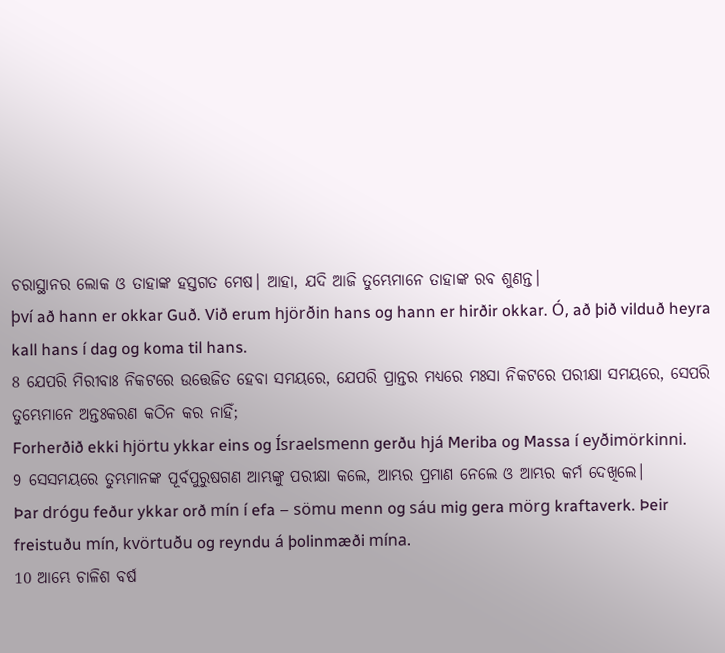ଚରାସ୍ଥାନର ଲୋକ ଓ ତାହାଙ୍କ ହସ୍ତଗତ ମେଷ। ଆହା, ଯଦି ଆଜି ତୁମ୍ଭେମାନେ ତାହାଙ୍କ ରବ ଶୁଣନ୍ତ।
því að hann er okkar Guð. Við erum hjörðin hans og hann er hirðir okkar. Ó, að þið vilduð heyra kall hans í dag og koma til hans.
8 ଯେପରି ମିରୀବାଃ ନିକଟରେ ଉତ୍ତେଜିତ ହେବା ସମୟରେ, ଯେପରି ପ୍ରାନ୍ତର ମଧ୍ୟରେ ମଃସା ନିକଟରେ ପରୀକ୍ଷା ସମୟରେ, ସେପରି ତୁମ୍ଭେମାନେ ଅନ୍ତଃକରଣ କଠିନ କର ନାହିଁ;
Forherðið ekki hjörtu ykkar eins og Ísraelsmenn gerðu hjá Meriba og Massa í eyðimörkinni.
9 ସେସମୟରେ ତୁମ୍ଭମାନଙ୍କ ପୂର୍ବପୁରୁଷଗଣ ଆମ୍ଭଙ୍କୁ ପରୀକ୍ଷା କଲେ, ଆମ୍ଭର ପ୍ରମାଣ ନେଲେ ଓ ଆମ୍ଭର କର୍ମ ଦେଖିଲେ।
Þar drógu feður ykkar orð mín í efa – sömu menn og sáu mig gera mörg kraftaverk. Þeir freistuðu mín, kvörtuðu og reyndu á þolinmæði mína.
10 ଆମ୍ଭେ ଚାଳିଶ ବର୍ଷ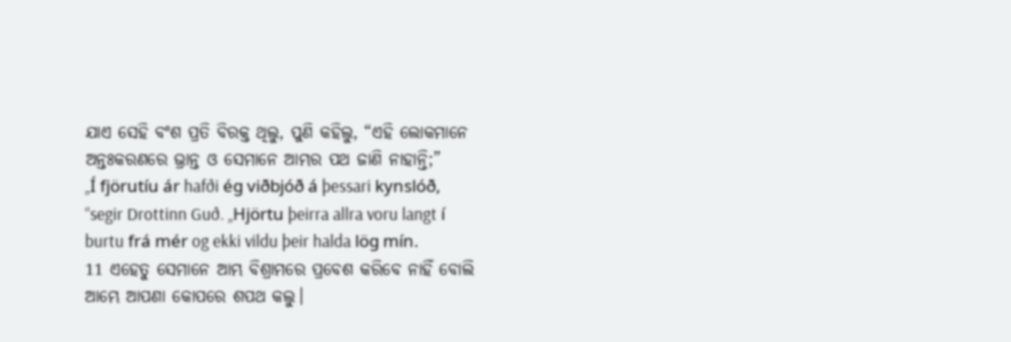ଯାଏ ସେହି ବଂଶ ପ୍ରତି ବିରକ୍ତ ଥିଲୁ, ପୁଣି କହିଲୁ, “ଏହି ଲୋକମାନେ ଅନ୍ତଃକରଣରେ ଭ୍ରାନ୍ତ ଓ ସେମାନେ ଆମ୍ଭର ପଥ ଜାଣି ନାହାନ୍ତି;”
„Í fjörutíu ár hafði ég viðbjóð á þessari kynslóð, “segir Drottinn Guð. „Hjörtu þeirra allra voru langt í burtu frá mér og ekki vildu þeir halda lög mín.
11 ଏହେତୁ ସେମାନେ ଆମ୍ଭ ବିଶ୍ରାମରେ ପ୍ରବେଶ କରିବେ ନାହିଁ ବୋଲି ଆମ୍ଭେ ଆପଣା କୋପରେ ଶପଥ କଲୁ।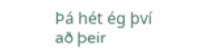Þá hét ég því að þeir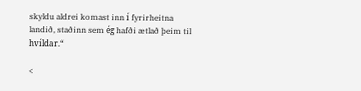skyldu aldrei komast inn í fyrirheitna landið, staðinn sem ég hafði ætlað þeim til hvíldar.“

<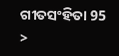ଗୀତସଂହିତା 95 >